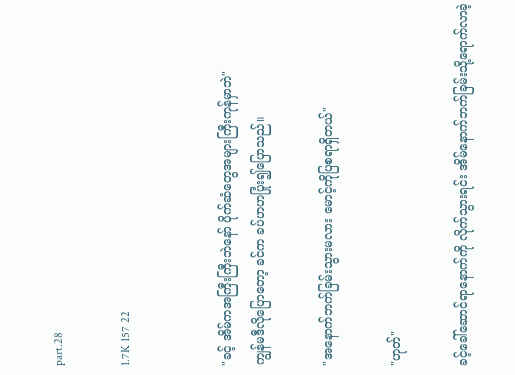part.28

1.7K 157 22


"ခင့် အိမ်ကအကြီးကြီးဘဲနော် ပိုက်ဆံတွေအများကြီးကုန်မှာဘဲ"
ကျွန်မဒီလိုပြောတော့ ခင်က ခပ်ဟဟပြုံး၍ပြောသည်။

"အနောက်ဘက်ခြမ်းသွားမလား မောင့်ကိုပြစရာရှိတယ်"

"ဟုတ်"

ခင့်ခေါ်ဆောင်ရာနောက်ကို လိုက်သွားရင်း အိမ်နောက်ဘက်ခြမ်းသို့ရောက်လာခဲ့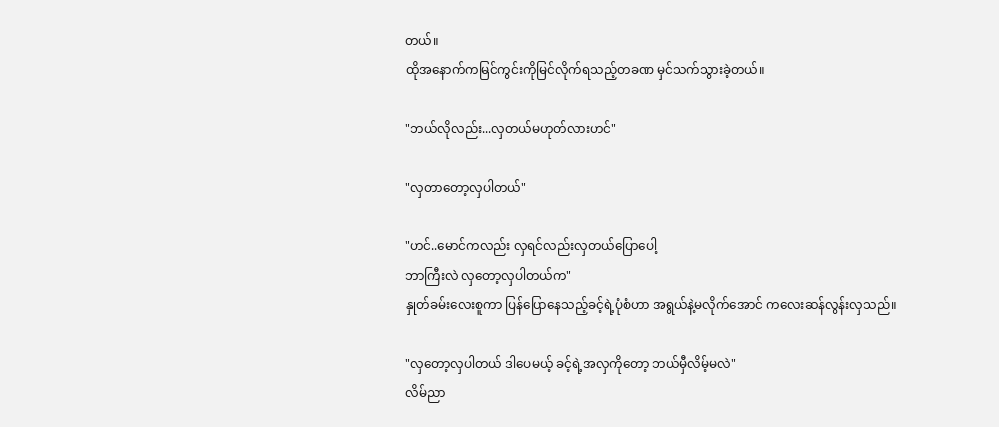တယ်။
ထိုအနောက်ကမြင်ကွင်းကိုမြင်လိုက်ရသည့်တခဏ မှင်သက်သွားခဲ့တယ်။

"ဘယ်လိုလည်း...လှတယ်မဟုတ်လားဟင်"

"လှတာတော့လှပါတယ်"

"ဟင်..မောင်ကလည်း လှရင်လည်းလှတယ်ပြောပေါ့
ဘာကြီးလဲ လှတော့လှပါတယ်က"
နှုတ်ခမ်းလေးစူကာ ပြန်ပြောနေသည့်ခင့်ရဲ့ပုံစံဟာ အရွယ်နဲ့မလိုက်အောင် ကလေးဆန်လွန်းလှသည်။

"လှတော့လှပါတယ် ဒါပေမယ့် ခင့်ရဲ့အလှကိုတော့ ဘယ်မှီလိမ့်မလဲ"
လိမ်ညာ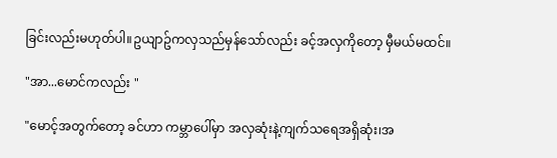ခြင်းလည်းမဟုတ်ပါ။ဥယျာဥ်ကလှသည်မှန်သော်လည်း ခင့်အလှကိုတော့ မှီမယ်မထင်။

"အာ...မောင်ကလည်း "

"မောင့်အတွက်တော့ ခင်ဟာ ကမ္ဘာပေါ်မှာ အလှဆုံးနဲ့ကျက်သရေအရှိဆုံး၊အ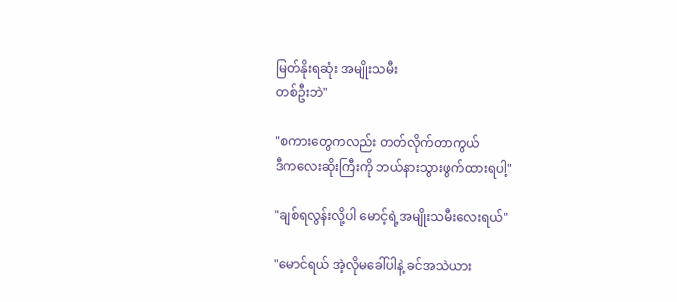မြတ်နိုးရဆုံး အမျိုးသမီး
တစ်ဦးဘဲ"

"စကားတွေကလည်း တတ်လိုက်တာကွယ်
ဒီကလေးဆိုးကြီးကို ဘယ်နားသွားဖွက်ထားရပါ့"

"ချစ်ရလွန်းလို့ပါ မောင့်ရဲ့အမျိုးသမီးလေးရယ်"

"မောင်ရယ် အဲ့လိုမခေါ်ပါနဲ့ ခင်အသဲယား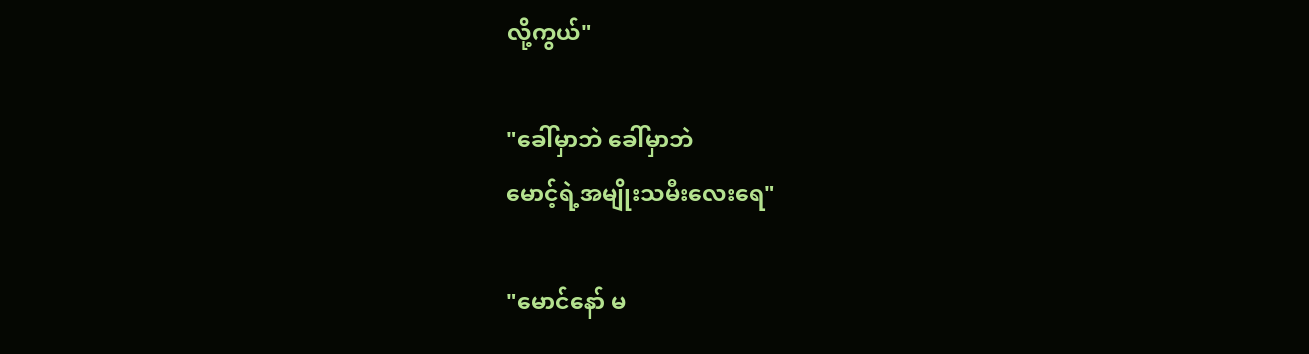လို့ကွယ်"

"ခေါ်မှာဘဲ ခေါ်မှာဘဲ
မောင့်ရဲ့အမျိုးသမီးလေးရေ"

"မောင်နော် မ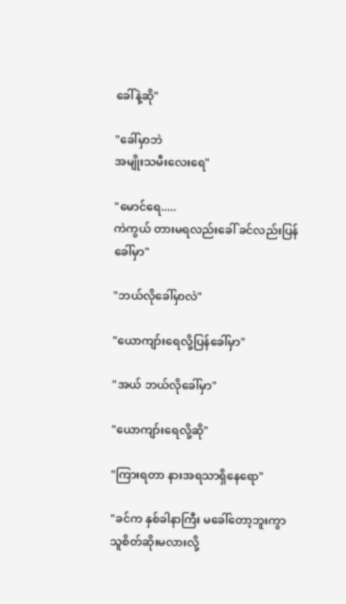ခေါ်နဲ့ဆို"

"ခေါ်မှာဘဲ
အမျိုးသမီးလေးရေ"

"မောင်ရေ.....
ကဲကွယ် တားမရလည်းခေါ် ခင်လည်းပြန်ခေါ်မှာ"

"ဘယ်လိုခေါ်မှာလဲ"

"ယောကျာ်းရေလို့ပြန်ခေါ်မှာ"

"အယ် ဘယ်လိုခေါ်မှာ"

"ယောကျာ်းရေလို့ဆို"

"ကြားရတာ နားအရသာရှိနေရော"

"ခင်က နှစ်ခါနာကြီး မခေါ်တော့ဘူးကွာ
သူစိတ်ဆိုးမလားလို့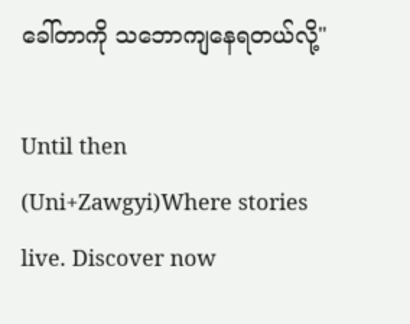ခေါ်တာကို သဘောကျနေရတယ်လို့"

Until then (Uni+Zawgyi)Where stories live. Discover now